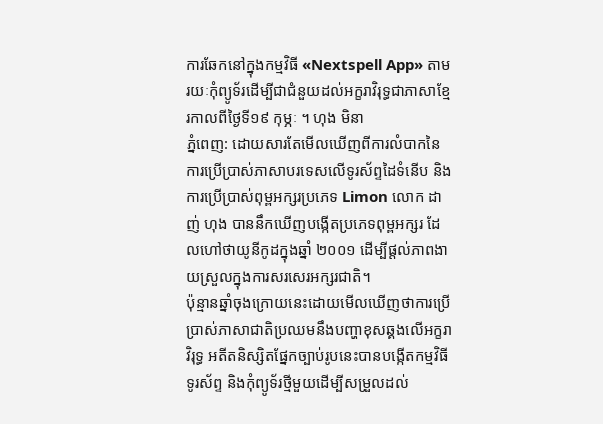ការឆែកនៅក្នុងកម្មវិធី «Nextspell App» តាមរយៈកុំព្យូទ័រដើម្បីជាជំនួយដល់អក្ខរាវិរុទ្ធជាភាសាខ្មែរកាលពីថ្ងៃទី១៩ កុម្ភៈ ។ ហុង មិនា
ភ្នំពេញ: ដោយសារតែមើលឃើញពីការលំបាកនៃការប្រើប្រាស់ភាសាបរទេសលើទូរស័ព្ទដៃទំនើប និងការប្រើប្រាស់ពុម្ពអក្សរប្រភេទ Limon លោក ដាញ់ ហុង បាននឹកឃើញបង្កើតប្រភេទពុម្ពអក្សរ ដែលហៅថាយូនីកូដក្នុងឆ្នាំ ២០០១ ដើម្បីផ្ដល់ភាពងាយស្រួលក្នុងការសរសេរអក្សរជាតិ។
ប៉ុន្មានឆ្នាំចុងក្រោយនេះដោយមើលឃើញថាការប្រើប្រាស់ភាសាជាតិប្រឈមនឹងបញ្ហាខុសឆ្គងលើអក្ខរាវិរុទ្ធ អតីតនិស្សិតផ្នែកច្បាប់រូបនេះបានបង្កើតកម្មវិធីទូរស័ព្ទ និងកុំព្យូទ័រថ្មីមួយដើម្បីសម្រួលដល់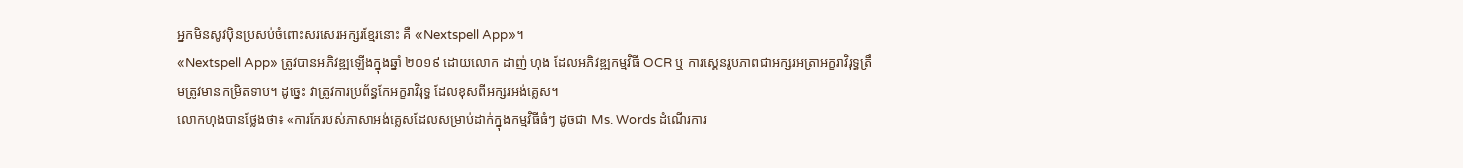អ្នកមិនសូវប៉ិនប្រសប់ចំពោះសរសេរអក្សរខ្មែរនោះ គឺ «Nextspell App»។
«Nextspell App» ត្រូវបានអភិវឌ្ឍឡើងក្នុងឆ្នាំ ២០១៩ ដោយលោក ដាញ់ ហុង ដែលអភិវឌ្ឍកម្មវិធី OCR ឬ ការស្គេនរូបភាពជាអក្សរអត្រាអក្ខរាវិរុទ្ធត្រឹមត្រូវមានកម្រិតទាប។ ដូច្នេះ វាត្រូវការប្រព័ន្ធកែអក្ខរាវិរុទ្ធ ដែលខុសពីអក្សរអង់គ្លេស។
លោកហុងបានថ្លែងថា៖ «ការកែរបស់ភាសាអង់គ្លេសដែលសម្រាប់ដាក់ក្នុងកម្មវិធីធំៗ ដូចជា Ms. Words ដំណើរការ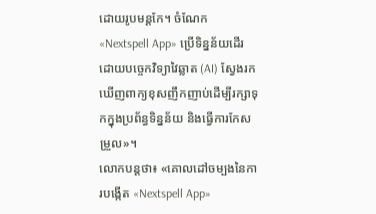ដោយរូបមន្ដកែ។ ចំណែក «Nextspell App» ប្រើទិន្នន័យដើរដោយបច្ចេកវិទ្យាវៃឆ្លាត (AI) ស្វែងរកឃើញពាក្យខុសញឹកញាប់ដើម្បីរក្សាទុកក្នុងប្រព័ន្ធទិន្នន័យ និងធ្វើការកែសម្រួល»។
លោកបន្ដថា៖ «គោលដៅចម្បងនៃការបង្កើត «Nextspell App»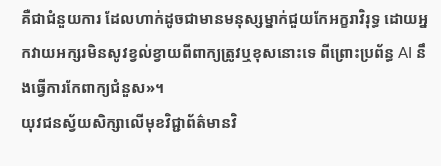គឺជាជំនួយការ ដែលហាក់ដូចជាមានមនុស្សម្នាក់ជួយកែអក្ខរាវិរុទ្ធ ដោយអ្នកវាយអក្សរមិនសូវខ្វល់ខ្វាយពីពាក្យត្រូវឬខុសនោះទេ ពីព្រោះប្រព័ន្ធ AI នឹងធ្វើការកែពាក្យជំនួស»។
យុវជនស្វ័យសិក្សាលើមុខវិជ្ជាព័ត៌មានវិ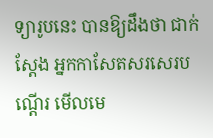ទ្យារូបនេះ បានឱ្យដឹងថា ជាក់ស្ដែង អ្នកកាសែតសរសេរបណ្ដើរ មើលមេ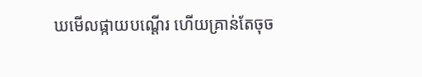ឃមើលផ្កាយបណ្ដើរ ហើយគ្រាន់តែចុច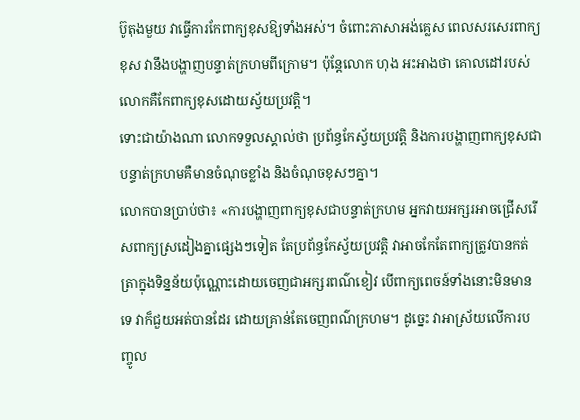ប៊ូតុងមួយ វាធ្វើការកែពាក្យខុសឱ្យទាំងអស់។ ចំពោះភាសាអង់គ្លេស ពេលសរសេរពាក្យខុស វានឹងបង្ហាញបន្ទាត់ក្រហមពីក្រោម។ ប៉ុន្ដែលោក ហុង អះអាងថា គោលដៅរបស់លោកគឺកែពាក្យខុសដោយស្វ័យប្រវត្ដិ។
ទោះជាយ៉ាងណា លោកទទួលស្គាល់ថា ប្រព័ន្ធកែស្វ័យប្រវត្ដិ និងការបង្ហាញពាក្យខុសជាបន្ទាត់ក្រហមគឺមានចំណុចខ្លាំង និងចំណុចខុសៗគ្នា។
លោកបានប្រាប់ថា៖ «ការបង្ហាញពាក្យខុសជាបន្ទាត់ក្រហម អ្នកវាយអក្សរអាចជ្រើសរើសពាក្យស្រដៀងគ្នាផ្សេងៗទៀត តែប្រព័ន្ធកែស្វ័យប្រវត្ដិ វាអាចកែតែពាក្យត្រូវបានកត់ត្រាក្នុងទិន្នន័យប៉ុណ្ណោះដោយចេញជាអក្សរពណ៌ខៀវ បើពាក្យពេចន៍ទាំងនោះមិនមានទេ វាក៏ជួយអត់បានដែរ ដោយគ្រាន់តែចេញពណ៌ក្រហម។ ដូច្នេះ វាអាស្រ័យលើការបញ្ចូល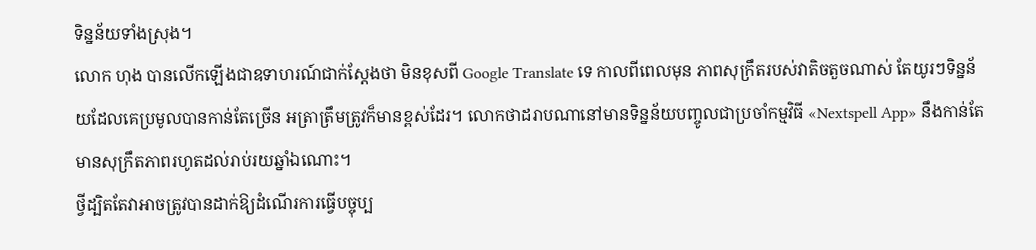ទិន្នន័យទាំងស្រុង។
លោក ហុង បានលើកឡើងជាឧទាហរណ៍ជាក់ស្ដែងថា មិនខុសពី Google Translate ទេ កាលពីពេលមុន ភាពសុក្រឹតរបស់វាតិចតួចណាស់ តែយូរៗទិន្នន័យដែលគេប្រមូលបានកាន់តែច្រើន អត្រាត្រឹមត្រូវក៏មានខ្ពស់ដែរ។ លោកថាដរាបណានៅមានទិន្នន័យបញ្ចូលជាប្រចាំកម្មវិធី «Nextspell App» នឹងកាន់តែមានសុក្រឹតភាពរហូតដល់រាប់រយឆ្នាំឯណោះ។
ថ្វីដ្បិតតែវាអាចត្រូវបានដាក់ឱ្យដំណើរការធ្វើបច្ចុប្ប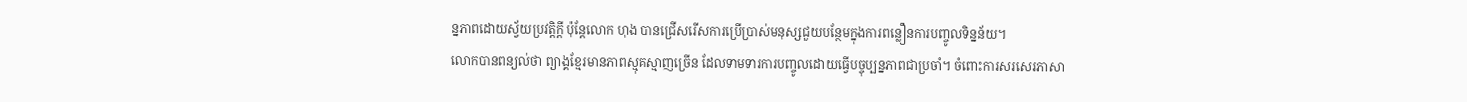ន្នភាពដោយស្វ័យប្រវត្ដិក្ដី ប៉ុន្ដែលោក ហុង បានជ្រើសរើសការប្រើប្រាស់មនុស្សជួយបន្ថែមក្នុងការពន្លឿនការបញ្ចូលទិន្នន័យ។
លោកបានពន្យល់ថា ព្យាង្គខ្មែរមានភាពស្មុគស្មាញច្រើន ដែលទាមទារការបញ្ចូលដោយធ្វើបច្ចុប្បន្នភាពជាប្រចាំ។ ចំពោះការសរសេរភាសា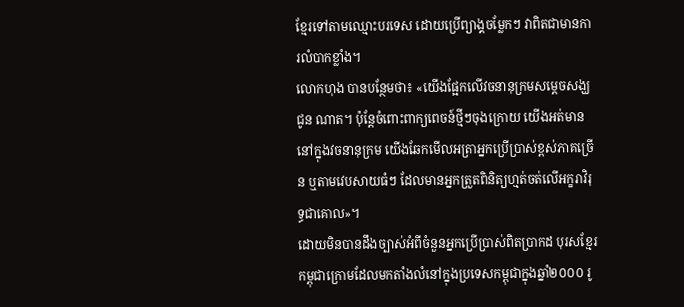ខ្មែរទៅតាមឈ្មោះបរទេស ដោយប្រើព្យាង្គចម្លែកៗ វាពិតជាមានការលំបាកខ្លាំង។
លោកហុង បានបន្ថែមថា៖ «យើងផ្អែកលើវចនានុក្រមសម្ដេចសង្ឃ ជូន ណាត។ ប៉ុន្ដែចំពោះពាក្យពេចន៍ថ្មីៗចុងក្រោយ យើងអត់មាននៅក្នុងវចនានុក្រម យើងឆែកមើលអត្រាអ្នកប្រើប្រាស់ខ្ពស់ភាគច្រើន ឬតាមវេបសាយធំៗ ដែលមានអ្នកត្រួតពិនិត្យហ្មត់ចត់លើអក្ខរាវិរុទ្ធជាគោល»។
ដោយមិនបានដឹងច្បាស់អំពីចំនួនអ្នកប្រើប្រាស់ពិតប្រាកដ បុរសខ្មែរកម្ពុជាក្រោមដែលមកតាំងលំនៅក្នុងប្រទេសកម្ពុជាក្នុងឆ្នាំ២០០០ រូ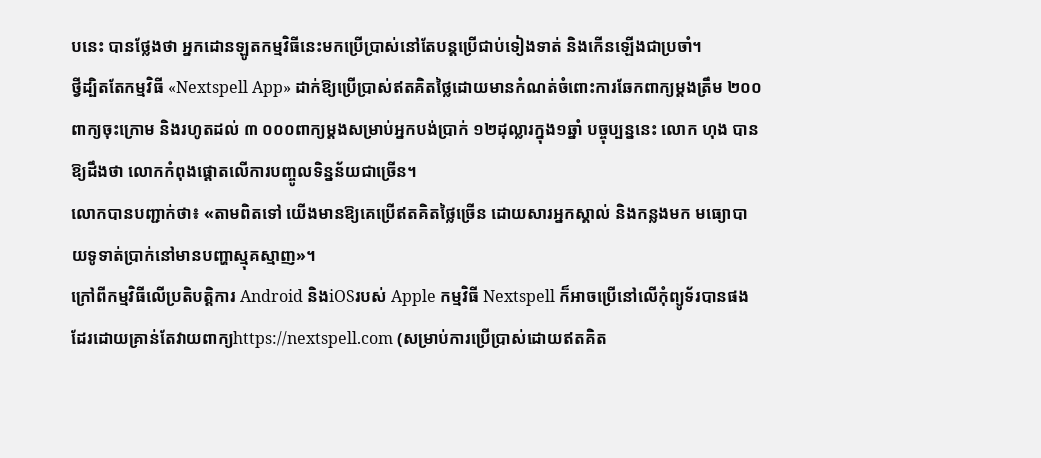បនេះ បានថ្លែងថា អ្នកដោនឡូតកម្មវិធីនេះមកប្រើប្រាស់នៅតែបន្ដប្រើជាប់ទៀងទាត់ និងកើនឡើងជាប្រចាំ។
ថ្វីដ្បិតតែកម្មវិធី «Nextspell App» ដាក់ឱ្យប្រើប្រាស់ឥតគិតថ្លៃដោយមានកំណត់ចំពោះការឆែកពាក្យម្ដងត្រឹម ២០០ពាក្យចុះក្រោម និងរហូតដល់ ៣ ០០០ពាក្យម្ដងសម្រាប់អ្នកបង់ប្រាក់ ១២ដុល្លារក្នុង១ឆ្នាំ បច្ចុប្បន្ននេះ លោក ហុង បានឱ្យដឹងថា លោកកំពុងផ្ដោតលើការបញ្ចូលទិន្នន័យជាច្រើន។
លោកបានបញ្ជាក់ថា៖ «តាមពិតទៅ យើងមានឱ្យគេប្រើឥតគិតថ្លៃច្រើន ដោយសារអ្នកស្គាល់ និងកន្លងមក មធ្យោបាយទូទាត់ប្រាក់នៅមានបញ្ហាស្មុគស្មាញ»។
ក្រៅពីកម្មវិធីលើប្រតិបត្ដិការ Android និងiOSរបស់ Apple កម្មវិធី Nextspell ក៏អាចប្រើនៅលើកុំព្យូទ័របានផងដែរដោយគ្រាន់តែវាយពាក្យhttps://nextspell.com (សម្រាប់ការប្រើប្រាស់ដោយឥតគិត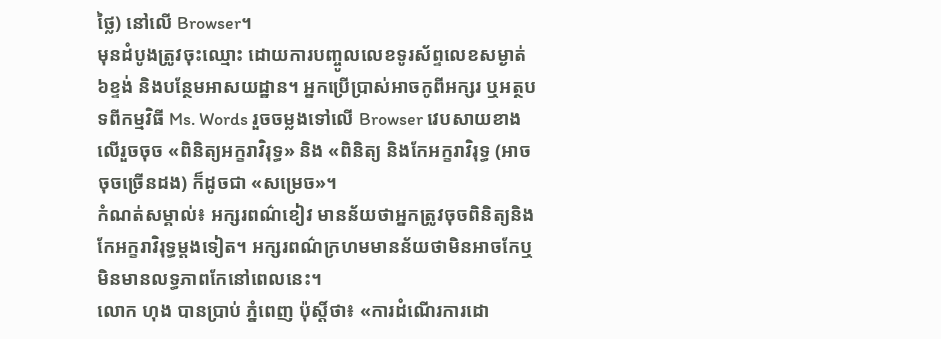ថ្លៃ) នៅលើ Browser។
មុនដំបូងត្រូវចុះឈ្មោះ ដោយការបញ្ចូលលេខទូរស័ព្ទលេខសម្ងាត់ ៦ខ្ទង់ និងបន្ថែមអាសយដ្ឋាន។ អ្នកប្រើប្រាស់អាចកូពីអក្សរ ឬអត្ថបទពីកម្មវិធី Ms. Words រួចចម្លងទៅលើ Browser វេបសាយខាងលើរួចចុច «ពិនិត្យអក្ខរាវិរុទ្ធ» និង «ពិនិត្យ និងកែអក្ខរាវិរុទ្ធ (អាចចុចច្រើនដង) ក៏ដូចជា «សម្រេច»។
កំណត់សម្គាល់៖ អក្សរពណ៌ខៀវ មានន័យថាអ្នកត្រូវចុចពិនិត្យនិងកែអក្ខរាវិរុទ្ធម្ដងទៀត។ អក្សរពណ៌ក្រហមមានន័យថាមិនអាចកែឬមិនមានលទ្ធភាពកែនៅពេលនេះ។
លោក ហុង បានប្រាប់ ភ្នំពេញ ប៉ុស្ដិ៍ថា៖ «ការដំណើរការដោ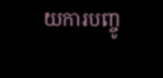យការបញ្ចូ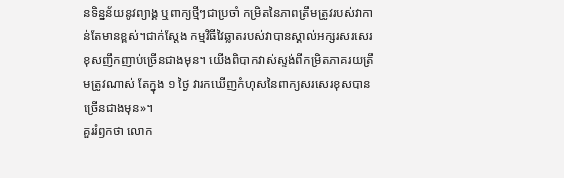នទិន្នន័យនូវព្យាង្គ ឬពាក្យថ្មីៗជាប្រចាំ កម្រិតនៃភាពត្រឹមត្រូវរបស់វាកាន់តែមានខ្ពស់។ជាក់ស្ដែង កម្មវិធីវៃឆ្លាតរបស់វាបានស្គាល់អក្សរសរសេរខុសញឹកញាប់ច្រើនជាងមុន។ យើងពិបាកវាស់ស្ទង់ពីកម្រិតភាគរយត្រឹមត្រូវណាស់ តែក្នុង ១ ថ្ងៃ វារកឃើញកំហុសនៃពាក្យសរសេរខុសបានច្រើនជាងមុន»។
គួររំឭកថា លោក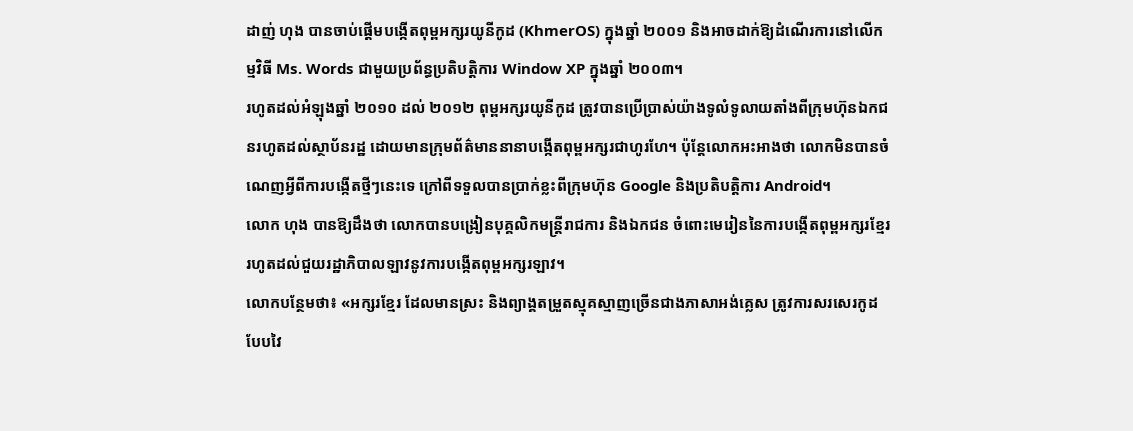ដាញ់ ហុង បានចាប់ផ្ដើមបង្កើតពុម្ពអក្សរយូនីកូដ (KhmerOS) ក្នុងឆ្នាំ ២០០១ និងអាចដាក់ឱ្យដំណើរការនៅលើកម្មវិធី Ms. Words ជាមួយប្រព័ន្ធប្រតិបត្ដិការ Window XP ក្នុងឆ្នាំ ២០០៣។
រហូតដល់អំឡុងឆ្នាំ ២០១០ ដល់ ២០១២ ពុម្ពអក្សរយូនីកូដ ត្រូវបានប្រើប្រាស់យ៉ាងទូលំទូលាយតាំងពីក្រុមហ៊ុនឯកជនរហូតដល់ស្ថាប័នរដ្ឋ ដោយមានក្រុមព័ត៌មាននានាបង្កើតពុម្ពអក្សរជាហូរហែ។ ប៉ុន្ដែលោកអះអាងថា លោកមិនបានចំណេញអ្វីពីការបង្កើតថ្មីៗនេះទេ ក្រៅពីទទួលបានប្រាក់ខ្លះពីក្រុមហ៊ុន Google និងប្រតិបត្ដិការ Android។
លោក ហុង បានឱ្យដឹងថា លោកបានបង្រៀនបុគ្គលិកមន្ដ្រីរាជការ និងឯកជន ចំពោះមេរៀននៃការបង្កើតពុម្ពអក្សរខ្មែរ រហូតដល់ជួយរដ្ឋាភិបាលឡាវនូវការបង្កើតពុម្ពអក្សរឡាវ។
លោកបន្ថែមថា៖ «អក្សរខ្មែរ ដែលមានស្រះ និងព្យាង្គតម្រួតស្មុគស្មាញច្រើនជាងភាសាអង់គ្លេស ត្រូវការសរសេរកូដបែបវៃ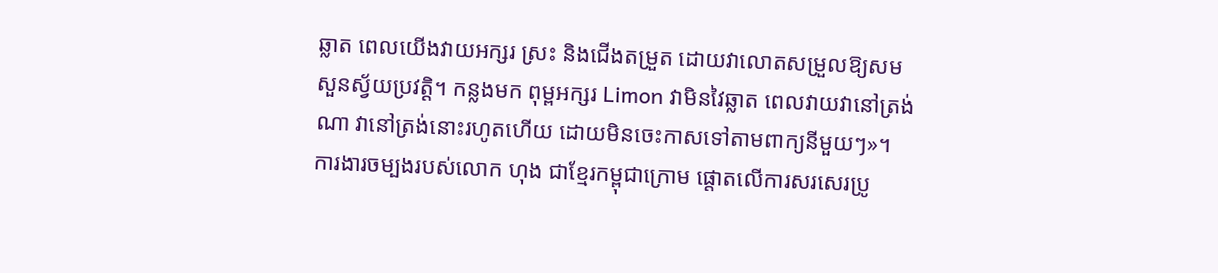ឆ្លាត ពេលយើងវាយអក្សរ ស្រះ និងជើងតម្រួត ដោយវាលោតសម្រួលឱ្យសមសួនស្វ័យប្រវត្ដិ។ កន្លងមក ពុម្ពអក្សរ Limon វាមិនវៃឆ្លាត ពេលវាយវានៅត្រង់ណា វានៅត្រង់នោះរហូតហើយ ដោយមិនចេះកាសទៅតាមពាក្យនីមួយៗ»។
ការងារចម្បងរបស់លោក ហុង ជាខ្មែរកម្ពុជាក្រោម ផ្ដោតលើការសរសេរប្រូ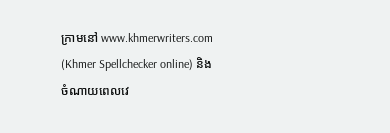ក្រាមនៅ www.khmerwriters.com (Khmer Spellchecker online) និងចំណាយពេលវេ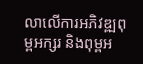លាលើការអភិវឌ្ឍពុម្ពអក្សរ និងពុម្ពអ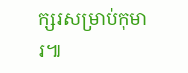ក្សរសម្រាប់កុមារ៕